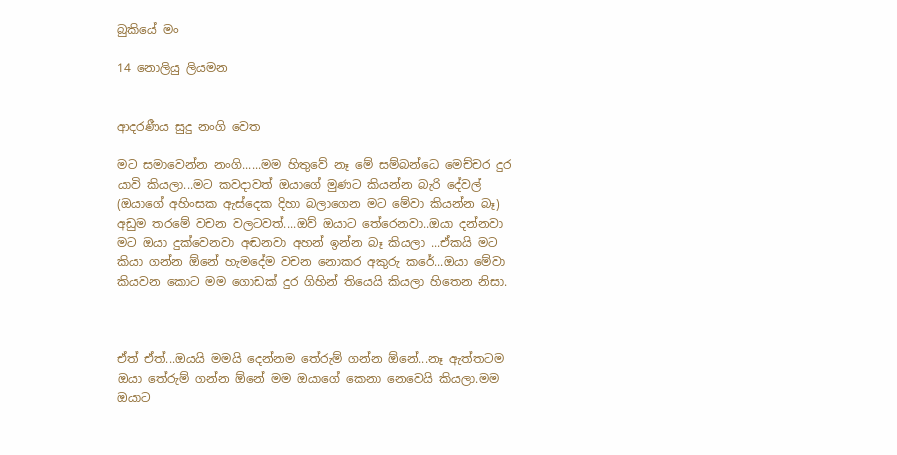බුකියේ මං

14 නොලියු ලියමන


ආදරණීය සුදු නංගි වෙත

මට සමාවෙන්න නංගි......මම හිතුවේ නෑ මේ සම්බන්ධෙ මෙච්චර දුර යාවි කියලා...මට කවදාවත් ඔයාගේ මුණට කියන්න බැරි දේවල් (ඔයාගේ අහිංසක ඇස්දෙක දිහා බලාගෙන මට මේවා කියන්න බෑ) අඩුම තරමේ වචන වලටවත්....ඔව් ඔයාට තේරෙනවා..ඔයා දන්නවා මට ඔයා දුක්වෙනවා අඬනවා අහන් ඉන්න බෑ කියලා ...ඒකයි මට කියා ගන්න ඕනේ හැමදේම වචන නොකර අකුරු කරේ...ඔයා මේවා කියවන කොට මම ගොඩක් දුර ගිහින් තියෙයි කියලා හිතෙන නිසා.



ඒත් ඒත්...ඔයයි මමයි දෙන්නම තේරුම් ගන්න ඕනේ...නෑ ඇත්තටම  ඔයා තේරුම් ගන්න ඕනේ මම ඔයාගේ කෙනා නෙවෙයි කියලා.මම ඔයාට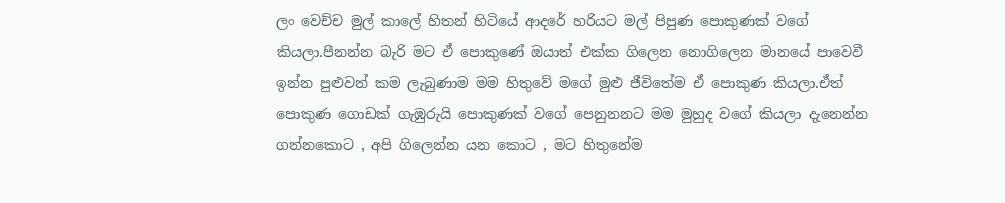ලං වෙච්ච මුල් කාලේ හිතන් හිටියේ ආදරේ හරියට මල් පිපුණ පොකුණක් වගේ කියලා.පීනන්න බැරි මට ඒ පොකුණේ ඔයාත් එක්ක ගිලෙන නොගිලෙන මානයේ පාවෙවී ඉන්න පුළුවන් කම ලැබුණාම මම හිතුවේ මගේ මුළු ජීවිතේම ඒ පොකුණ කියලා.ඒත් පොකුණ ගොඩක් ගැඹුරුයි පොකුණක් වගේ පෙනුනනට මම මුහුද වගේ කියලා දැනෙන්න ගන්නකොට , අපි ගිලෙන්න යන කොට , මට හිතුනේම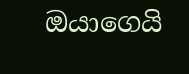ඔයාගෙයි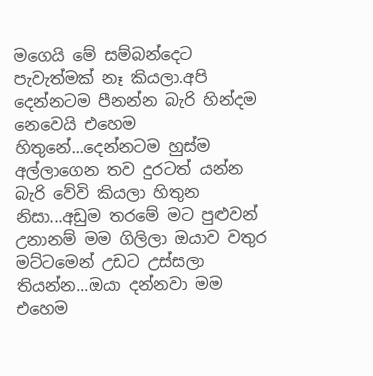මගෙයි මේ සම්බන්දෙට පැවැත්මක් නෑ කියලා.අපි දෙන්නටම පීනන්න බැරි හින්දම නෙවෙයි එහෙම හිතුනේ...දෙන්නටම හුස්ම අල්ලාගෙන තව දුරටත් යන්න බැරි වේවි කියලා හිතුන නිසා...අඩුම තරමේ මට පුළුවන් උනානම් මම ගිලිලා ඔයාව වතුර මට්ටමෙන් උඩට උස්සලා තියන්න...ඔයා දන්නවා මම එහෙම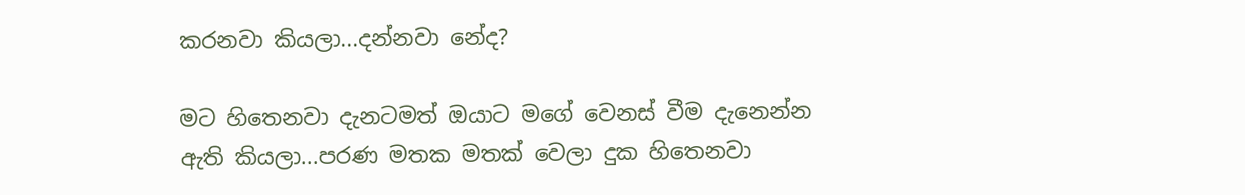කරනවා කියලා...දන්නවා නේද?

මට හිතෙනවා දැනටමත් ඔයාට මගේ වෙනස් වීම දැනෙන්න ඇති කියලා...පරණ මතක මතක් වෙලා දුක හිතෙනවා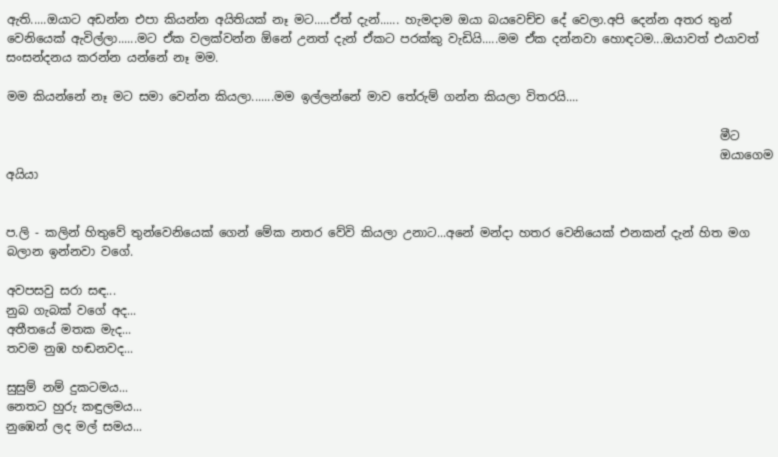ඇති.....ඔයාට අඩන්න එපා කියන්න අයිතියක් නෑ මට.....ඒත් දැන්...... හැමදාම ඔයා බයවෙච්ච දේ වෙලා.අපි දෙන්න අතර තුන් වෙනියෙක් ඇවිල්ලා......මට ඒක වලක්වන්න ඕනේ උනත් දැන් ඒකට පරක්කු වැඩියි.....මම ඒක දන්නවා හොඳටම...ඔයාවත් එයාවත් සංසන්දනය කරන්න යන්නේ නෑ මම.

මම කියන්නේ නෑ මට සමා වෙන්න කියලා.......මම ඉල්ලන්නේ මාව තේරුම් ගන්න කියලා විතරයි....

                                                                                                                       මීට
                                                                                                                       ඔයාගෙම අයියා


ප.ලි - කලින් හිතුවේ තුන්වෙනියෙක් ගෙන් මේක නතර වේවි කියලා උනාට...අනේ මන්දා හතර වෙනියෙක් එනකන් දැන් හිත මග බලාන ඉන්නවා වගේ.

අවපසවු සරා සඳ...
නුබ ගැබක් වගේ අද...
අතීතයේ මතක මැද...
තවම නුඹ හඬනවද...

සුසුම් නම් දුකටමය...
නෙතට හුරු කඳුලමය...
නුඹෙන් ලද මල් සමය...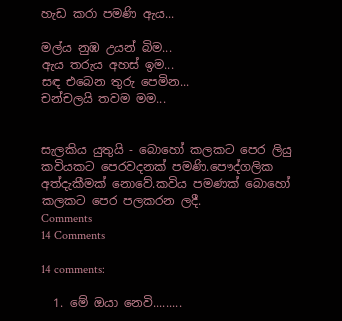හැඩ කරා පමණි ඇය...

මල්ය නුඹ උයන් බිම...
ඇය තරුය අහස් ඉම...
සඳ එබෙන තුරු පෙමින...
චන්චලයි තවම මම...


සැලකිය යුතුයි - බොහෝ කලකට පෙර ලියු කවියකට පෙරවදනක් පමණි.පෞද්ගලික අත්දැකීමක් නොවේ.කවිය පමණක් බොහෝ කලකට පෙර පලකරන ලදී.
Comments
14 Comments

14 comments:

  1. මේ ඔයා නෙවි.........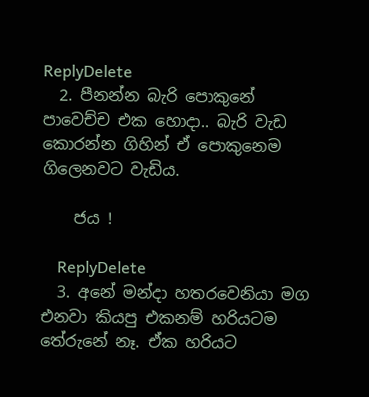ReplyDelete
  2. පීනන්න බැරි පොකුනේ පාවෙච්ච එක හොදා.. බැරි වැඩ කොරන්න ගිහින් ඒ පොකුනෙම ගිලෙනවට වැඩිය.

    ජය !

    ReplyDelete
  3. අනේ මන්දා හතරවෙනියා මග එනවා කියපු එකනම් හරියටම තේරුනේ නෑ. ඒක හරියට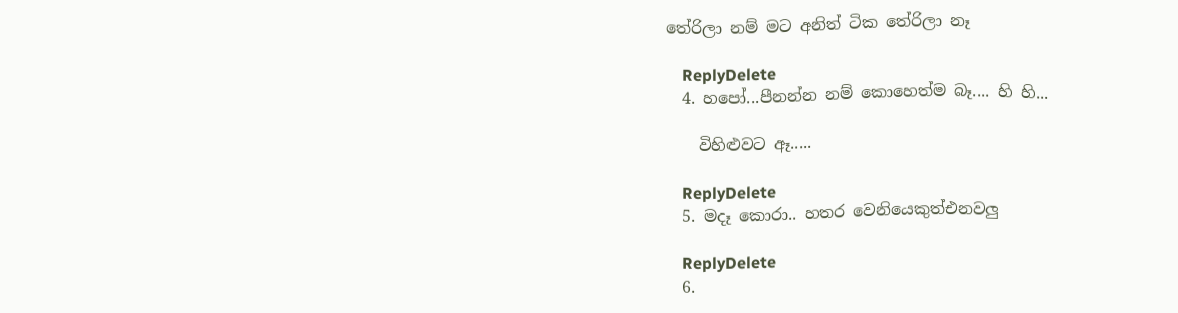තේරිලා නම් මට අනිත් ටික තේරිලා නෑ

    ReplyDelete
  4. හපෝ...පීනන්න නම් කොහෙත්ම බෑ.... හි හි...

    විහිළුවට ඈ.....

    ReplyDelete
  5. මදෑ කොරා.. හතර වෙනියෙකුත්එනවලු

    ReplyDelete
  6.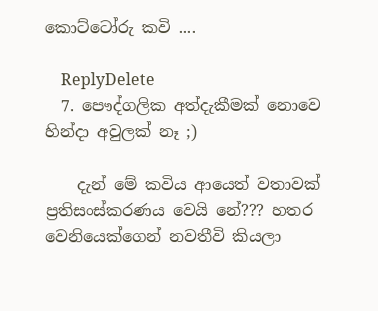කොට්ටෝරු කවි ....

    ReplyDelete
  7. පෞද්ගලික අත්දැකීමක් නොවෙ හින්දා අවුලක් නෑ ;)

    දැන් මේ කවිය ආයෙත් වතාවක් ප්‍රතිසංස්කරණය වෙයි නේ??? හතර වෙනියෙක්ගෙන් නවතීවි කියලා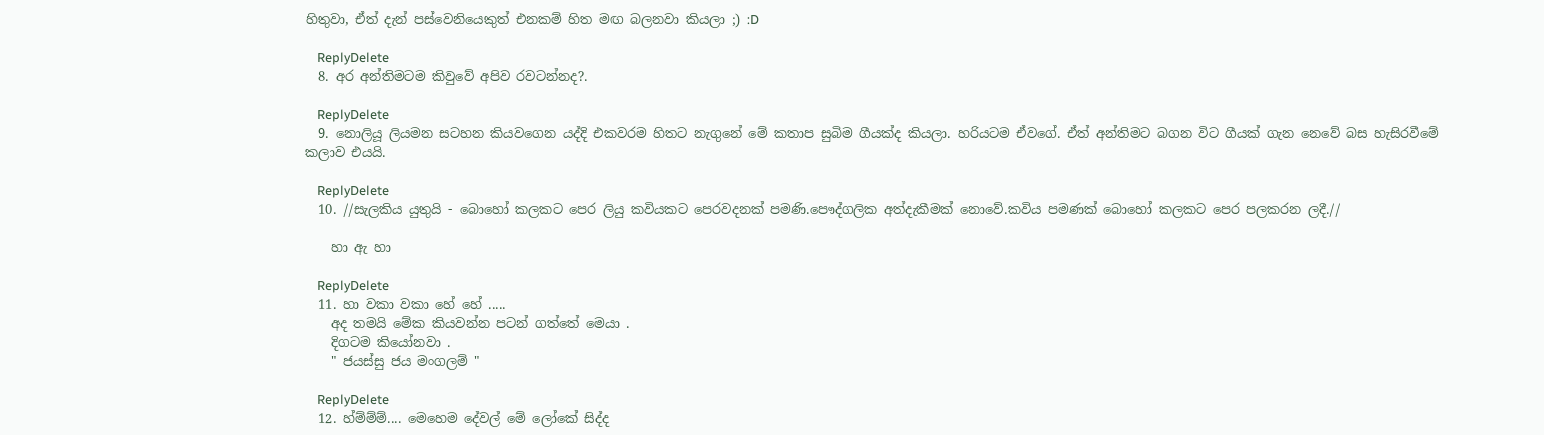හිතුවා, ඒත් දැන් පස්වෙනියෙකුත් එනකම් හිත මඟ බලනවා කියලා ;) :D

    ReplyDelete
  8. අර අන්තිමටම කිවුවේ අපිව රවටන්නද?.

    ReplyDelete
  9. නොලියූ ලියමන සටහන කියවගෙන යද්දි එකවරම හිතට නැගුනේ මේ කතාප සුබිම ගීයක්ද කියලා. හරියටම ඒවගේ. ඒත් අන්තිමට බගන විට ගීයක් ගැන නෙවේ බස හැසිරවීමේ කලාව එයයි.

    ReplyDelete
  10. //සැලකිය යුතුයි - බොහෝ කලකට පෙර ලියු කවියකට පෙරවදනක් පමණි.පෞද්ගලික අත්දැකීමක් නොවේ.කවිය පමණක් බොහෝ කලකට පෙර පලකරන ලදී.//

    හා ඇ හා

    ReplyDelete
  11. හා වකා වකා හේ හේ .....
    අද තමයි මේක කියවන්න පටන් ගත්තේ මෙයා .
    දිගටම කියෝනවා .
    " ජයස්සු ජය මංගලම් "

    ReplyDelete
  12. හ්ම්ම්ම්.... මෙහෙම දේවල් මේ ලෝකේ සිද්ද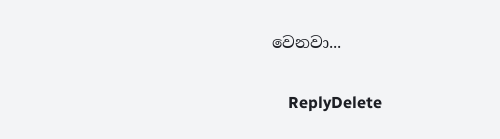වෙනවා...

    ReplyDelete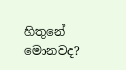හිතුනේ මොනවද?